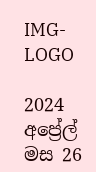IMG-LOGO

2024 අප්‍රේල් මස 26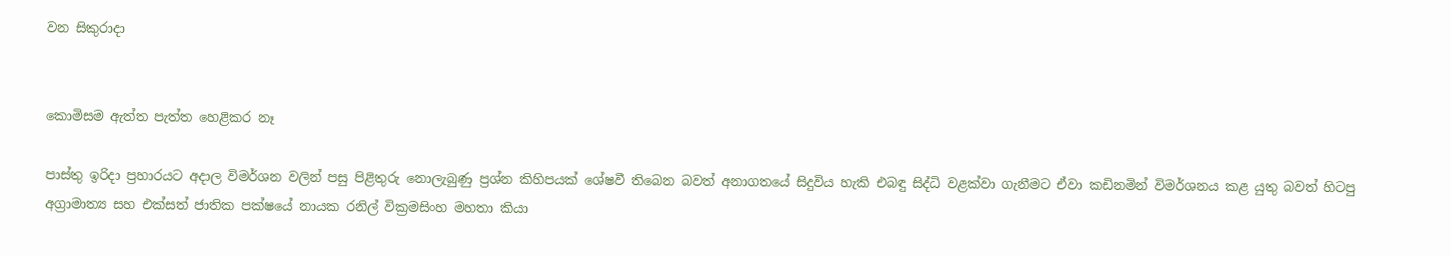වන සිකුරාදා


කොමිසම ඇත්ත පැත්ත හෙළිකර නෑ

පාස්තු ඉරිදා ප්‍රහාරයට අදාල විමර්ශන වලින් පසු පිළිතුරු නොලැබුණු ප්‍රශ්න කිහිපයක් ශේෂවී තිබෙන බවත් අනාගතයේ සිදුවිය හැකි එබඳු සිද්ධි වළක්වා ගැනීමට ඒවා කඩිනමින් විමර්ශනය කළ යුතු බවත් හිටපු අග්‍රාමාත්‍ය සහ එක්සත් ජාතික පක්ෂයේ නායක රනිල් වික්‍රමසිංහ මහතා කියා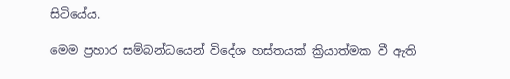සිටියේය.

මෙම ප්‍රහාර සම්බන්ධයෙන් විදේශ හස්තයක් ක්‍රියාත්මක වී ඇති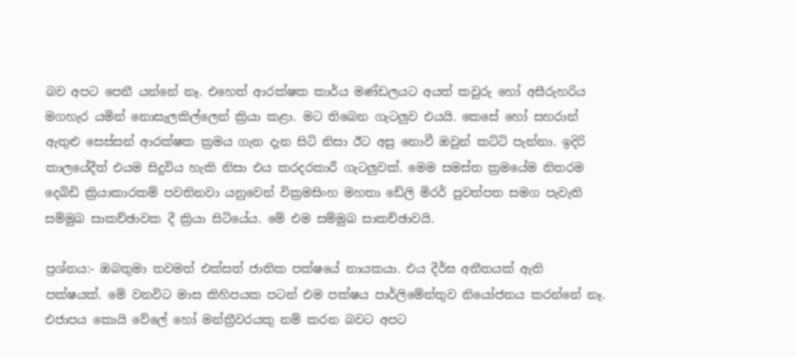බව අපට පෙනී යන්නේ නෑ. එහෙත් ආරක්ෂක කාර්ය මණ්ඩලයට අයත් කවුරු හෝ අසීරුහරිය මගහැර යමින් නොසැලකිල්ලෙන් ක්‍රියා කළා. මට තිබෙන ගැටලුව එයයි. කෙසේ හෝ සහරාන් ඇතුළු සෙස්සන් ආරක්ෂක ක්‍රමය ගැන දැන සිටි නිසා ඊට අසු නොවී ඔවුන් කට්ටි පැන්නා. ඉදිරි කාලයේදීත් එයම සිදුවිය හැකි නිසා එය කරදරකාරී ගැටලුවක්. මෙම සමස්ත ක්‍රමයේම නිතරම දෙබිඩි ක්‍රියාකාරකම් පවතිනවා යනුවෙන් වික්‍රමසිංහ මහතා ඩේලි මිරර් පුවත්පත සමග පැවැති සම්මුඛ සාකච්ඡාවක දී ක්‍රියා සිටියේය. මේ එම සම්මුඛ සාකච්ඡාවයි.

ප්‍රශ්නය:- ඔබතුමා තවමත් එක්සත් ජාතික පක්ෂයේ නායකයා. එය දීර්ඝ අතීතයක් ඇති පක්ෂයක්. මේ වනවිට මාස කිහිපයක පටන් එම පක්ෂය පාර්ලිමේන්තුව නියෝජනය කරන්නේ නෑ. එජාපය කොයි වේලේ හෝ මන්ත්‍රීවරයකු නම් කරන බවට අපට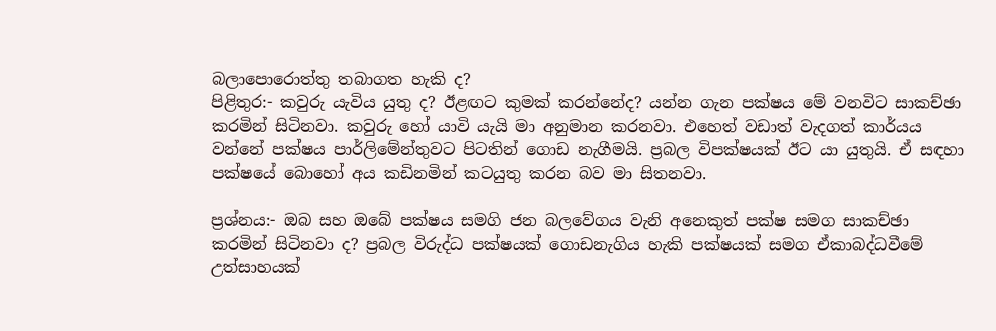බලාපොරොත්තු තබාගත හැකි ද?
පිළිතුර:- කවුරු යැවිය යුතු ද? ඊළඟට කුමක් කරන්නේද? යන්න ගැන පක්ෂය මේ වනවිට සාකච්ඡා කරමින් සිටිනවා. කවුරු හෝ යාවි යැයි මා අනුමාන කරනවා. එහෙත් වඩාත් වැදගත් කාර්යය වන්නේ පක්ෂය පාර්ලිමේන්තුවට පිටතින් ගොඩ නැගීමයි. ප්‍රබල විපක්ෂයක් ඊට යා යුතුයි. ඒ සඳහා පක්ෂයේ බොහෝ අය කඩිනමින් කටයුතු කරන බව මා සිතනවා.

ප්‍රශ්නය:- ඔබ සහ ඔබේ පක්ෂය සමගි ජන බලවේගය වැනි අනෙකුත් පක්ෂ සමග සාකච්ඡා කරමින් සිටිනවා ද? ප්‍රබල විරුද්ධ පක්ෂයක් ගොඩනැගිය හැකි පක්ෂයක් සමග ඒකාබද්ධවීමේ උත්සාහයක්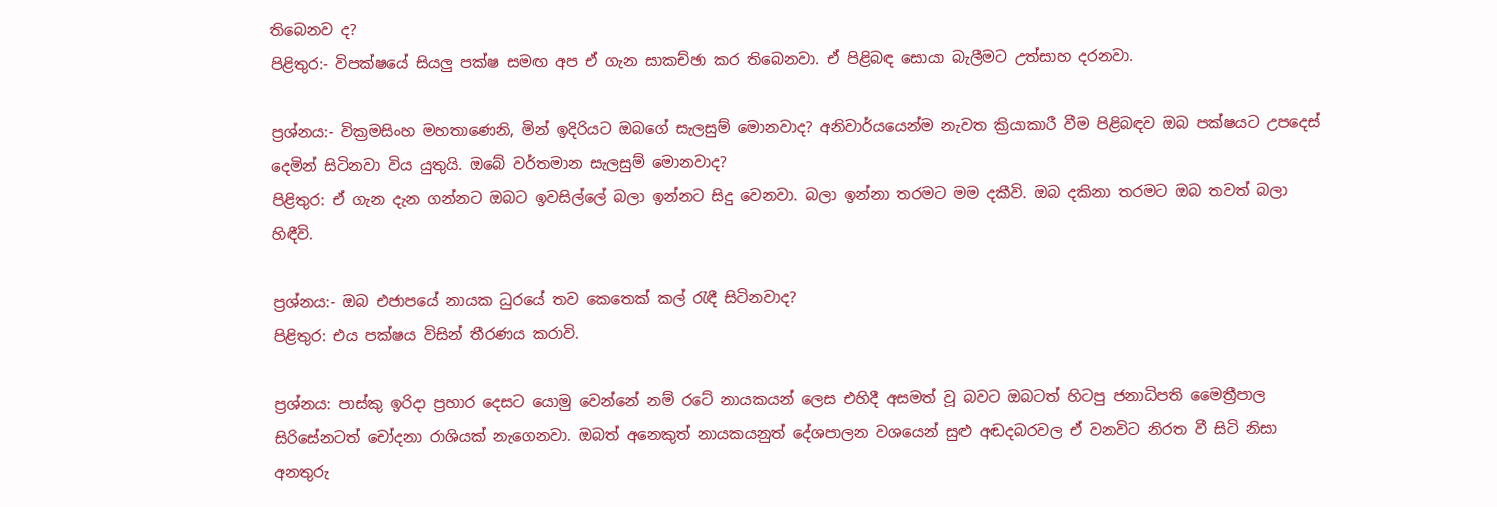තිබෙනව ද?
පිළිතුර:- විපක්ෂයේ සියලු පක්ෂ සමඟ අප ඒ ගැන සාකච්ඡා කර තිබෙනවා. ඒ පිළිබඳ සොයා බැලීමට උත්සාහ දරනවා.

ප්‍රශ්නය:- වික්‍රමසිංහ මහතාණෙනි, මින් ඉදිරියට ඔබගේ සැලසුම් මොනවාද? අනිවාර්යයෙන්ම නැවත ක්‍රියාකාරී වීම පිළිබඳව ඔබ පක්ෂයට උපදෙස් දෙමින් සිටිනවා විය යුතුයි. ඔබේ වර්තමාන සැලසුම් මොනවාද?
පිළිතුර: ඒ ගැන දැන ගන්නට ඔබට ඉවසිල්ලේ බලා ඉන්නට සිදු වෙනවා. බලා ඉන්නා තරමට මම දකීවි. ඔබ දකිනා තරමට ඔබ තවත් බලා හිඳීවි.

ප්‍රශ්නය:- ඔබ එජාපයේ නායක ධුරයේ තව කෙතෙක් කල් රැඳී සිටිනවාද?
පිළිතුර: එය පක්ෂය විසින් තීරණය කරාවි.

ප්‍රශ්නය: පාස්කු ඉරිදා ප්‍රහාර දෙසට යොමු වෙන්නේ නම් රටේ නායකයන් ලෙස එහිදී අසමත් වූ බවට ඔබටත් හිටපු ජනාධිපති මෛත්‍රීපාල සිරිසේනටත් චෝදනා රාශියක් නැගෙනවා. ඔබත් අනෙකුත් නායකයනුත් දේශපාලන වශයෙන් සුළු අඬදබරවල ඒ වනවිට නිරත වී සිටි නිසා අනතුරු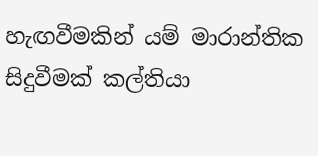හැඟවීමකින් යම් මාරාන්තික සිදුවීමක් කල්තියා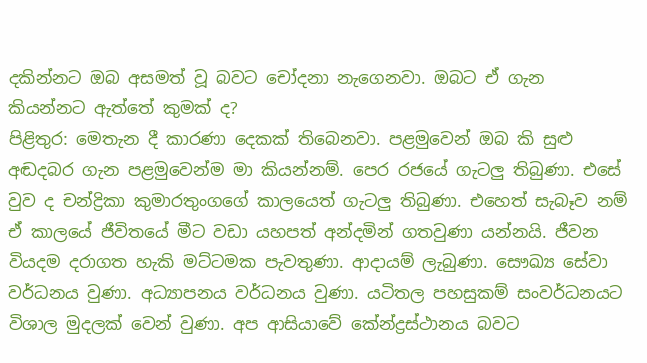දකින්නට ඔබ අසමත් වූ බවට චෝදනා නැගෙනවා. ඔබට ඒ ගැන කියන්නට ඇත්තේ කුමක් ද?
පිළිතුර: මෙතැන දී කාරණා දෙකක් තිබෙනවා. පළමුවෙන් ඔබ කි සුළු අඬදබර ගැන පළමුවෙන්ම මා කියන්නම්. පෙර රජයේ ගැටලු තිබුණා. එසේ වුව ද චන්ද්‍රිකා කුමාරතුංගගේ කාලයෙත් ගැටලු තිබුණා. එහෙත් සැබෑව නම් ඒ කාලයේ ජීවිතයේ මීට වඩා යහපත් අන්දමින් ගතවුණා යන්නයි. ජීවන වියදම දරාගත හැකි මට්ටමක පැවතුණා. ආදායම් ලැබුණා. සෞඛ්‍ය සේවා වර්ධනය වුණා. අධ්‍යාපනය වර්ධනය වුණා. යටිතල පහසුකම් සංවර්ධනයට විශාල මුදලක් වෙන් වුණා. අප ආසියාවේ කේන්ද්‍රස්ථානය බවට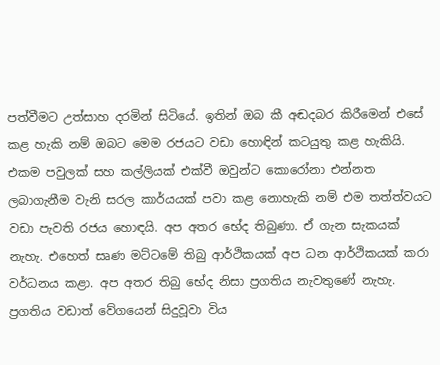පත්වීමට උත්සාහ දරමින් සිටියේ. ඉතින් ඔබ කී අඬදබර කිරීමෙන් එසේ කළ හැකි නම් ඔබට මෙම රජයට වඩා හොඳින් කටයුතු කළ හැකියි. එකම පවුලක් සහ කල්ලියක් එක්වී ඔවුන්ට කොරෝනා එන්නත ලබාගැනීම වැනි සරල කාර්යයක් පවා කළ නොහැකි නම් එම තත්ත්වයට වඩා පැවති රජය හොඳයි. අප අතර භේද තිබුණා. ඒ ගැන සැකයක් නැහැ. එහෙත් සෘණ මට්ටමේ තිබු ආර්ථිකයක් අප ධන ආර්ථිකයක් කරා වර්ධනය කළා. අප අතර තිබු භේද නිසා ප්‍රගතිය නැවතුණේ නැහැ. ප්‍රගතිය වඩාත් වේගයෙන් සිදුවූවා විය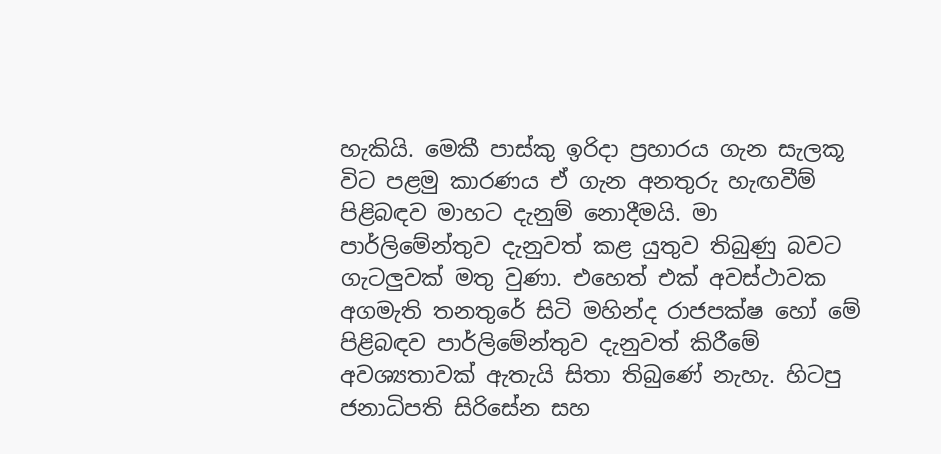හැකියි. මෙකී පාස්කු ඉරිදා ප්‍රහාරය ගැන සැලකූ විට පළමු කාරණය ඒ ගැන අනතුරු හැඟවීම් පිළිබඳව මාහට දැනුම් නොදීමයි. මා පාර්ලිමේන්තුව දැනුවත් කළ යුතුව තිබුණු බවට ගැටලුවක් මතු වුණා. එහෙත් එක් අවස්ථාවක අගමැති තනතුරේ සිටි මහින්ද රාජපක්ෂ හෝ මේ පිළිබඳව පාර්ලිමේන්තුව දැනුවත් කිරීමේ අවශ්‍යතාවක් ඇතැයි සිතා තිබුණේ නැහැ. හිටපු ජනාධිපති සිරිසේන සහ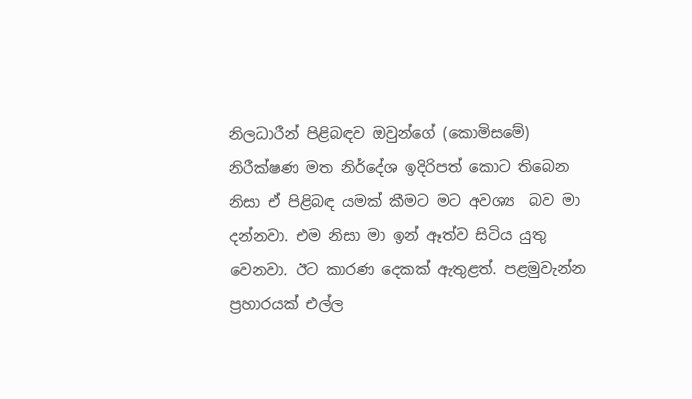නිලධාරීන් පිළිබඳව ඔවුන්ගේ (කොමිසමේ) නිරීක්ෂණ මත නිර්දේශ ඉදිරිපත් කොට තිබෙන නිසා ඒ පිළිබඳ යමක් කීමට මට අවශ්‍ය  බව මා දන්නවා. එම නිසා මා ඉන් ඈත්ව සිටිය යුතු වෙනවා. ඊට කාරණ දෙකක් ඇතුළත්. පළමුවැන්න ප්‍රහාරයක් එල්ල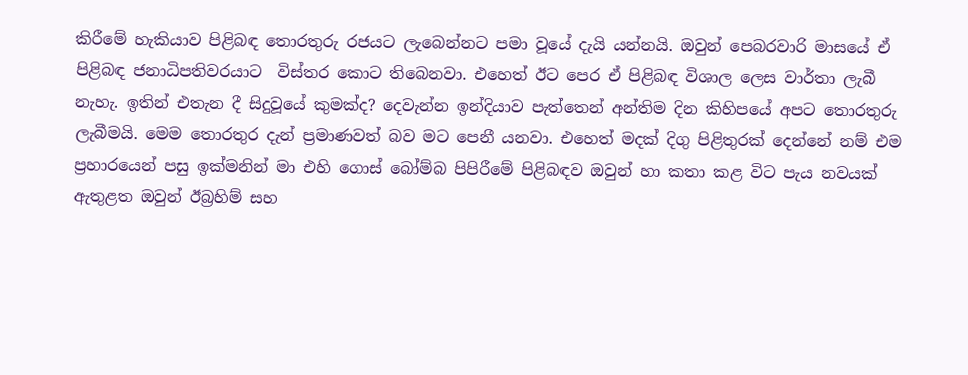කිරීමේ හැකියාව පිළිබඳ තොරතුරු රජයට ලැබෙන්නට පමා වූයේ දැයි යන්නයි. ඔවුන් පෙබරවාරි මාසයේ ඒ පිළිබඳ ජනාධිපතිවරයාට  විස්තර කොට තිබෙනවා. එහෙත් ඊට පෙර ඒ පිළිබඳ විශාල ලෙස වාර්තා ලැබී නැහැ. ඉතින් එතැන දී සිදුවූයේ කුමක්ද? දෙවැන්න ඉන්දියාව පැත්තෙන් අන්තිම දින කිහිපයේ අපට තොරතුරු ලැබීමයි. මෙම තොරතුර දැන් ප්‍රමාණවත් බව මට පෙනී යනවා. එහෙත් මදක් දිගු පිළිතුරක් දෙන්නේ නම් එම ප්‍රහාරයෙන් පසු ඉක්මනින් මා එහි ගොස් බෝම්බ පිපිරීමේ පිළිබඳව ඔවුන් හා කතා කළ විට පැය නවයක් ඇතුළත ඔවුන් ඊබ්‍රහිම් සහ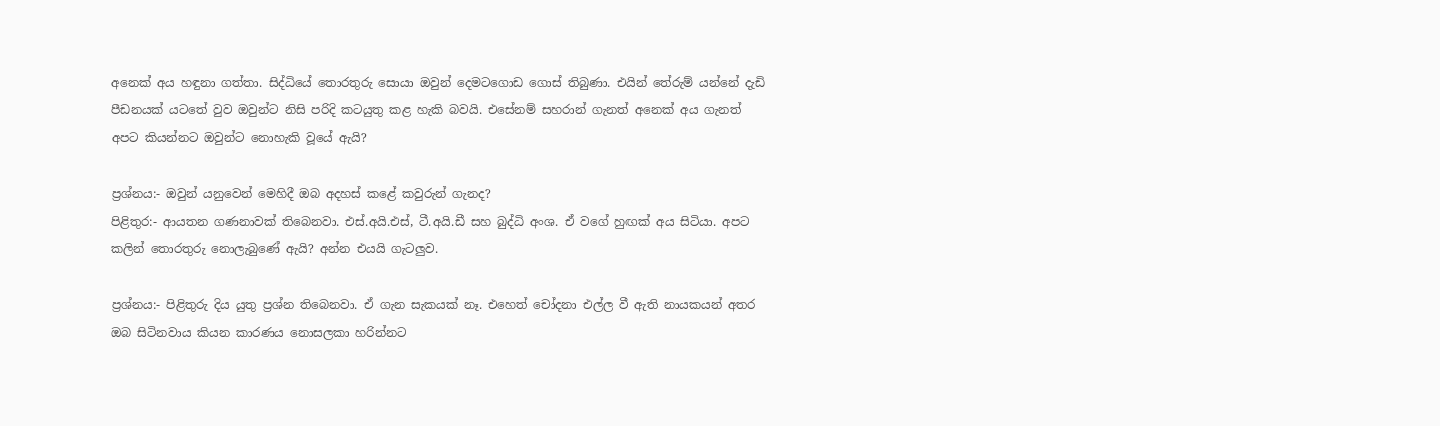අනෙක් අය හඳුනා ගත්තා. සිද්ධියේ තොරතුරු සොයා ඔවුන් දෙමටගොඩ ගොස් තිබුණා. එයින් තේරුම් යන්නේ දැඩි පීඩනයක් යටතේ වුව ඔවුන්ට නිසි පරිදි කටයුතු කළ හැකි බවයි. එසේනම් සහරාන් ගැනත් අනෙක් අය ගැනත් අපට කියන්නට ඔවුන්ට නොහැකි වූයේ ඇයි?

ප්‍රශ්නය:- ඔවුන් යනුවෙන් මෙහිදී ඔබ අදහස් කළේ කවුරුන් ගැනද?
පිළිතුර:- ආයතන ගණනාවක් තිබෙනවා. එස්.අයි.එස්, ටී.අයි.ඩී සහ බුද්ධි අංශ. ඒ වගේ හුඟක් අය සිටියා. අපට කලින් තොරතුරු නොලැබුණේ ඇයි? අන්න එයයි ගැටලුව.

ප්‍රශ්නය:- පිළිතුරු දිය යුතු ප්‍රශ්න තිබෙනවා. ඒ ගැන සැකයක් නෑ. එහෙත් චෝදනා එල්ල වී ඇති නායකයන් අතර ඔබ සිටිනවාය කියන කාරණය නොසලකා හරින්නට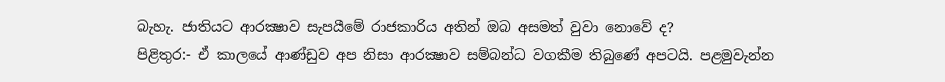බැහැ. ජාතියට ආරක්‍ෂාව සැපයීමේ රාජකාරිය අතින් ඔබ අසමත් වුවා නොවේ ද?
පිළිතුර:- ඒ කාලයේ ආණ්ඩුව අප නිසා ආරක්‍ෂාව සම්බන්ධ වගකීම තිබුණේ අපටයි. පළමුවැන්න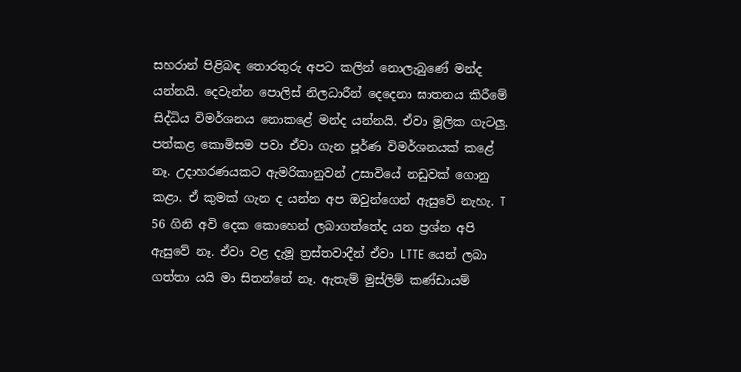සහරාන් පිළිබඳ තොරතුරු අපට කලින් නොලැබුණේ මන්ද යන්නයි. දෙවැන්න පොලිස් නිලධාරීන් දෙදෙනා ඝාතනය කිරීමේ සිද්ධිය විමර්ශනය නොකළේ මන්ද යන්නයි. ඒවා මූලික ගැටලු. පත්කළ කොමිසම පවා ඒවා ගැන පූර්ණ විමර්ශනයක් කළේ නෑ. උදාහරණයකට ඇමරිකානුවන් උසාවියේ නඩුවක් ගොනු කළා. ඒ කුමක් ගැන ද යන්න අප ඔවුන්ගෙන් ඇසුවේ නැහැ. T 56 ගිනි අවි දෙක කොහෙන් ලබාගත්තේද යන ප්‍රශ්න අපි ඇසුවේ නෑ. ඒවා වළ දැමූ ත්‍රස්තවාදීන් ඒවා LTTE යෙන් ලබා ගත්තා යයි මා සිතන්නේ නෑ. ඇතැම් මුස්ලිම් කණ්ඩායම්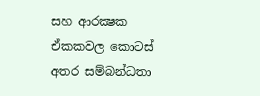සහ ආරක්‍ෂක ඒකකවල කොටස් අතර සම්බන්ධතා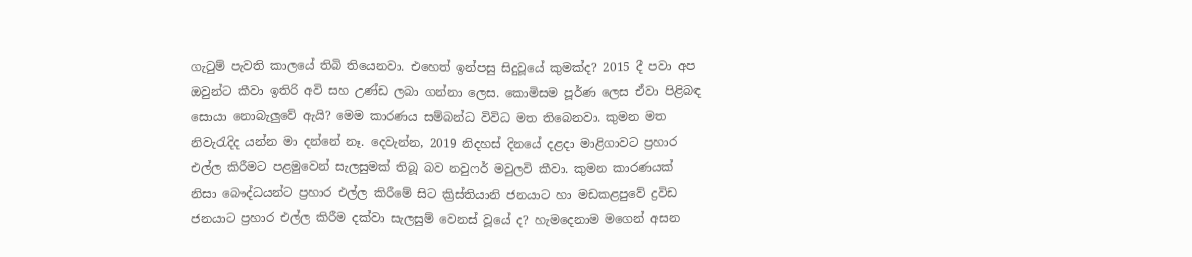ගැටුම් පැවති කාලයේ තිබි තියෙනවා. එහෙත් ඉන්පසු සිදුවූයේ කුමක්ද? 2015 දී පවා අප ඔවුන්ට කීවා ඉතිරි අවි සහ උණ්ඩ ලබා ගන්නා ලෙස. කොමිසම පූර්ණ ලෙස ඒවා පිළිබඳ සොයා නොබැලුවේ ඇයි? මෙම කාරණය සම්බන්ධ විවිධ මත තිබෙනවා. කුමන මත නිවැරැදිද යන්න මා දන්නේ නෑ. දෙවැන්න, 2019 නිදහස් දිනයේ දළදා මාළිගාවට ප්‍රහාර එල්ල කිරීමට පළමුවෙන් සැලසුමක් තිබූ බව නවුෆර් මවුලවි කීවා. කුමන කාරණයක් නිසා බෞද්ධයන්ට ප්‍රහාර එල්ල කිරීමේ සිට ක්‍රිස්තියානි ජනයාට හා මඩකළපුවේ ද්‍රවිඩ ජනයාට ප්‍රහාර එල්ල කිරීම දක්වා සැලසුම් වෙනස් වූයේ ද? හැමදෙනාම මගෙන් අසන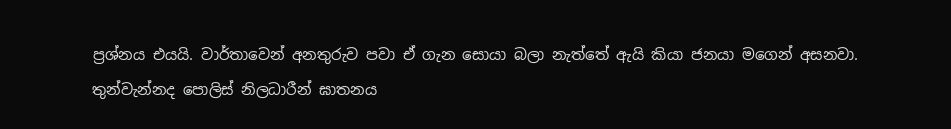ප්‍රශ්නය එයයි. වාර්තාවෙන් අනතුරුව පවා ඒ ගැන සොයා බලා නැත්තේ ඇයි කියා ජනයා මගෙන් අසනවා.
තුන්වැන්නද පොලිස් නිලධාරීන් ඝාතනය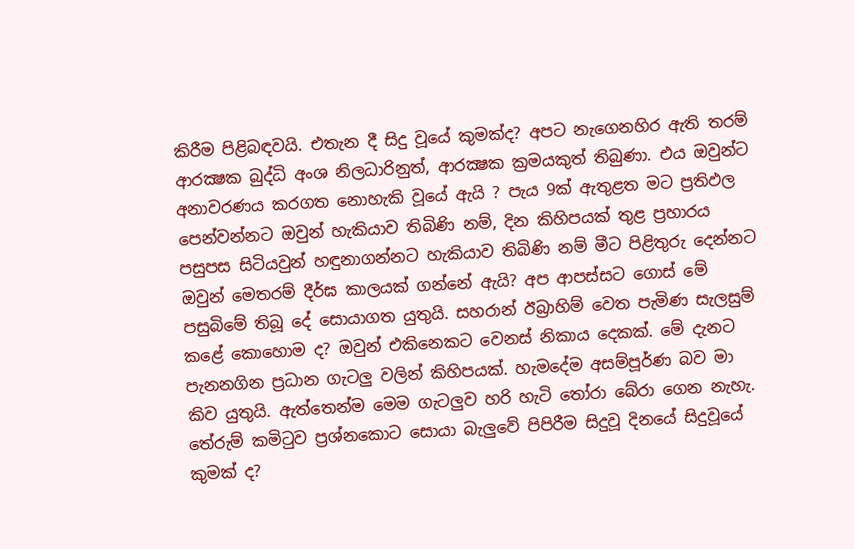කිරීම පිළිබඳවයි. එතැන දී සිදු වූයේ කුමක්ද? අපට නැගෙනහිර ඇති තරම් ආරක්‍ෂක බුද්ධි අංශ නිලධාරිනුත්, ආරක්‍ෂක ක්‍රමයකුත් තිබුණා. එය ඔවුන්ට අනාවරණය කරගත නොහැකි වූයේ ඇයි ? පැය 9ක් ඇතුළත මට ප්‍රතිඵල පෙන්වන්නට ඔවුන් හැකියාව තිබිණි නම්, දින කිහිපයක් තුළ ප්‍රහාරය පසුපස සිටියවුන් හඳුනාගන්නට හැකියාව තිබිණි නම් මීට පිළිතුරු දෙන්නට ඔවුන් මෙතරම් දීර්ඝ කාලයක් ගන්නේ ඇයි? අප ආපස්සට ගොස් මේ පසුබිමේ තිබූ දේ සොයාගත යුතුයි. සහරාන් ඊබ්‍රාහිම් වෙත පැමිණ සැලසුම් කළේ කොහොම ද? ඔවුන් එකිනෙකට වෙනස් නිකාය දෙකක්. මේ දැනට පැනනගින ප්‍රධාන ගැටලු වලින් කිහිපයක්. හැමදේම අසම්පූර්ණ බව මා කිව යුතුයි. ඇත්තෙන්ම මෙම ගැටලුව හරි හැටි තෝරා බේරා ගෙන නැහැ. තේරුම් කමිටුව ප්‍රශ්නකොට සොයා බැලුවේ පිපිරීම සිදුවූ දිනයේ සිදුවූයේ කුමක් ද?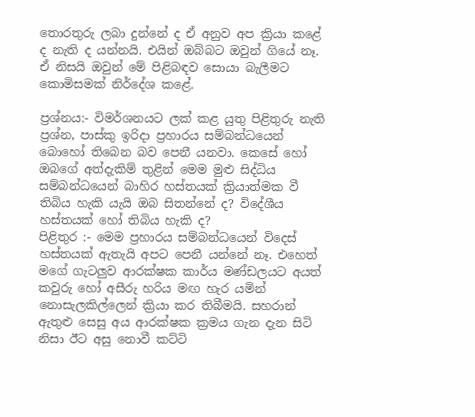තොරතුරු ලබා දුන්නේ ද ඒ අනුව අප ක්‍රියා කළේ ද නැති ද යන්නයි. එයින් ඔබ්බට ඔවුන් ගියේ නෑ. ඒ නිසයි ඔවුන් මේ පිළිබඳව සොයා බැලීමට කොමිසමක් නිර්දේශ කළේ.

ප්‍රශ්නය:- විමර්ශනයට ලක් කළ යුතු පිළිතුරු නැති ප්‍රශ්න, පාස්කු ඉරිදා ප්‍රහාරය සම්බන්ධයෙන් බොහෝ තිබෙන බව පෙනී යනවා. කෙසේ හෝ ඔබගේ අත්දැකිම් තුළින් මෙම මුළු සිද්ධිය සම්බන්ධයෙන් බාහිර හස්තයක් ක්‍රියාත්මක වී තිබිය හැකි යැයි ඔබ සිතන්නේ ද? විදේශීය හස්තයක් හෝ තිබිය හැකි ද?
පිළිතුර :- මෙම ප්‍රහාරය සම්බන්ධයෙන් විදෙස් හස්තයක් ඇතැයි අපට පෙනී යන්නේ නෑ. එහෙත් මගේ ගැටලුව ආරක්ෂක කාර්ය මණ්ඩලයට අයත් කවුරු හෝ අසීරු හරිය මඟ හැර යමින් නොසැලකිල්ලෙන් ක්‍රියා කර තිබීමයි. සහරාන් ඇතුළු සෙසු අය ආරක්ෂක ක්‍රමය ගැන දැන සිටි නිසා ඊට අසු නොවී කට්ටි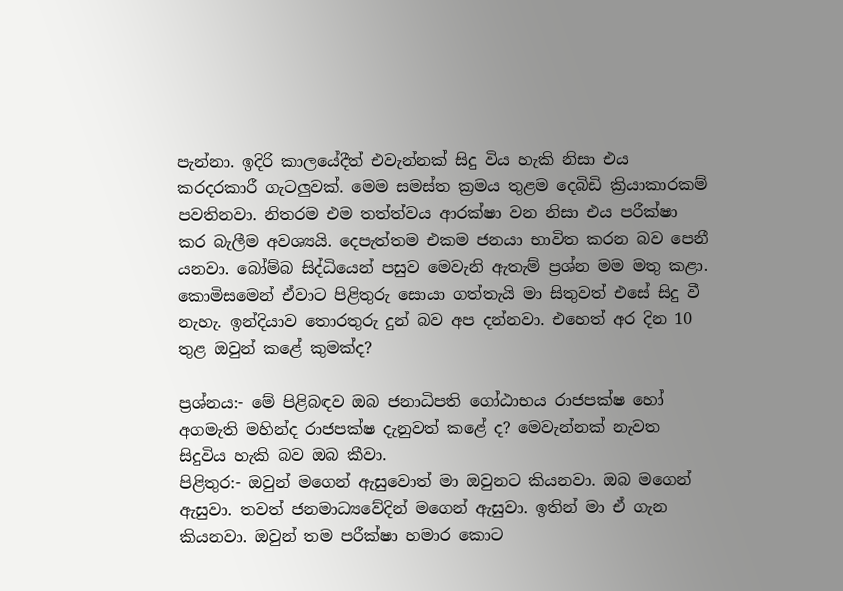පැන්නා. ඉදිරි කාලයේදීත් එවැන්නක් සිදු විය හැකි නිසා එය කරදරකාරී ගැටලුවක්. මෙම සමස්ත ක්‍රමය තුළම දෙබිඩි ක්‍රියාකාරකම් පවතිනවා. නිතරම එම තත්ත්වය ආරක්ෂා වන නිසා එය පරීක්ෂා කර බැලීම අවශ්‍යයි. දෙපැත්තම එකම ජනයා භාවිත කරන බව පෙනී යනවා. බෝම්බ සිද්ධියෙන් පසුව මෙවැනි ඇතැම් ප්‍රශ්න මම මතු කළා. කොමිසමෙන් ඒවාට පිළිතුරු සොයා ගත්තැයි මා සිතුවත් එසේ සිදු වී නැහැ. ඉන්දියාව තොරතුරු දුන් බව අප දන්නවා. එහෙත් අර දින 10 තුළ ඔවුන් කළේ කුමක්ද?

ප්‍රශ්නය:- මේ පිළිබඳව ඔබ ජනාධිපති ගෝඨාභය රාජපක්ෂ හෝ අගමැති මහින්ද රාජපක්ෂ දැනුවත් කළේ ද? මෙවැන්නක් නැවත සිදුවිය හැකි බව ඔබ කීවා.
පිළිතුර:- ඔවුන් මගෙන් ඇසුවොත් මා ඔවුනට කියනවා. ඔබ මගෙන් ඇසුවා. තවත් ජනමාධ්‍යවේදින් මගෙන් ඇසුවා. ඉතින් මා ඒ ගැන කියනවා. ඔවුන් තම පරීක්ෂා හමාර කොට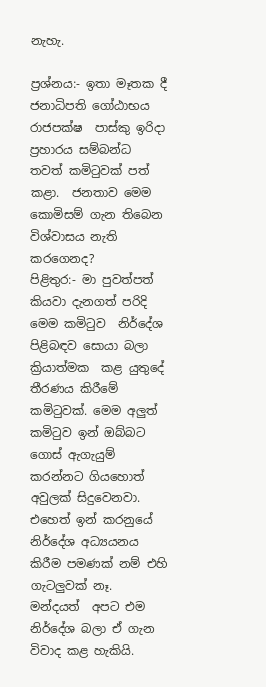නැහැ.

ප්‍රශ්නය:- ඉතා මෑතක දී ජනාධිපති ගෝඨාභය රාජපක්ෂ  පාස්කු ඉරිදා ප්‍රහාරය සම්බන්ධ තවත් කමිටුවක් පත් කළා.  ජනතාව මෙම කොමිසම් ගැන තිබෙන විශ්වාසය නැති කරගෙනද?
පිළිතුර:- මා පුවත්පත් කියවා දැනගත් පරිදි මෙම කමිටුව  නිර්දේශ පිළිබඳව සොයා බලා ක්‍රියාත්මක  කළ යුතුදේ තීරණය කිරීමේ කමිටුවක්. මෙම අලුත් කමිටුව ඉන් ඔබ්බට ගොස් ඇගැයුම් කරන්නට ගියහොත් අවුලක් සිදුවෙනවා. එහෙත් ඉන් කරනුයේ නිර්දේශ අධ්‍යයනය කිරීම පමණක් නම් එහි ගැටලුවක් නෑ. මන්දයත්  අපට එම නිර්දේශ බලා ඒ ගැන විවාද කළ හැකියි.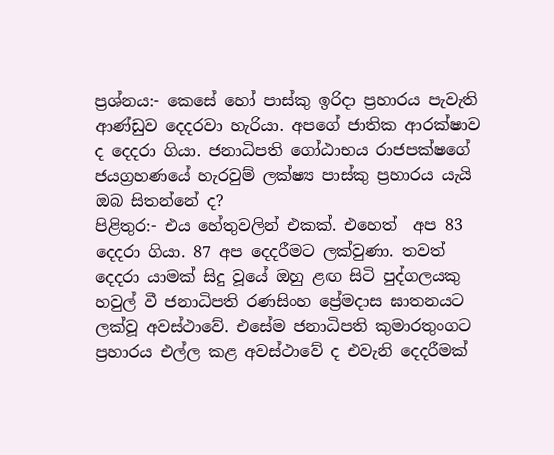ප්‍රශ්නය:- කෙසේ හෝ පාස්කු ඉරිදා ප්‍රහාරය පැවැති ආණ්ඩුව දෙදරවා හැරියා. අපගේ ජාතික ආරක්ෂාව ද දෙදරා ගියා. ජනාධිපති ගෝඨාභය රාජපක්ෂගේ ජයග්‍රහණයේ හැරවුම් ලක්ෂ්‍ය පාස්කු ප්‍රහාරය යැයි ඔබ සිතන්නේ ද?
පිළිතුර:- එය හේතුවලින් එකක්. එහෙත්  අප 83 දෙදරා ගියා. 87 අප දෙදරීමට ලක්වුණා. තවත් දෙදරා යාමක් සිදු වූයේ ඔහු ළඟ සිටි පුද්ගලයකු හවුල් වී ජනාධිපති රණසිංහ ප්‍රේමදාස ඝාතනයට ලක්වූ අවස්ථාවේ. එසේම ජනාධිපති කුමාරතුංගට ප්‍රහාරය එල්ල කළ අවස්ථාවේ ද එවැනි දෙදරීමක්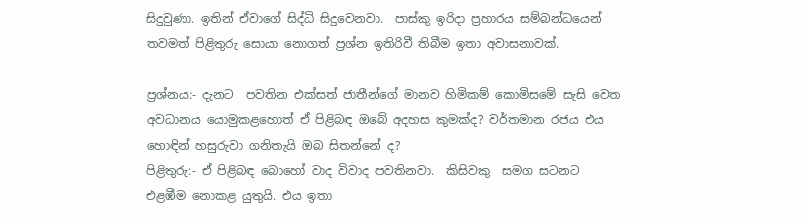සිදුවුණා. ඉතින් ඒවාගේ සිද්ධි සිදුවෙනවා.  පාස්කු ඉරිදා ප්‍රහාරය සම්බන්ධයෙන් තවමත් පිළිතුරු සොයා නොගත් ප්‍රශ්න ඉතිරිවී තිබීම ඉතා අවාසනාවක්.

ප්‍රශ්නය:- දැනට  පවතින එක්සත් ජාතීන්ගේ මානව හිමිකම් කොමිසමේ සැසි වෙත අවධානය යොමුකළහොත් ඒ පිළිබඳ ඔබේ අදහස කුමක්ද? වර්තමාන රජය එය හොඳින් හසුරුවා ගනිතැයි ඔබ සිතන්නේ ද?
පිළිතුරු:- ඒ පිළිබඳ බොහෝ වාද විවාද පවතිනවා.  කිසිවකු  සමග සටනට එළඹීම නොකළ යුතුයි. එය ඉතා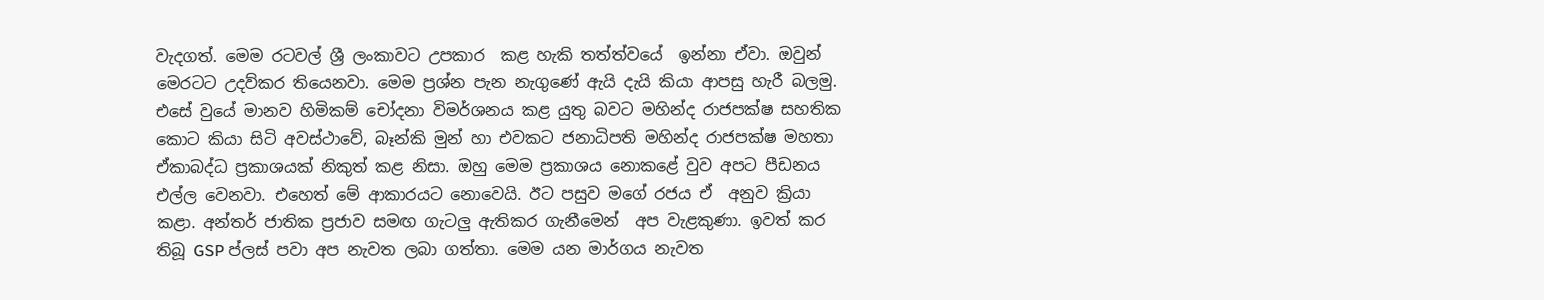වැදගත්. මෙම රටවල් ශ්‍රී ලංකාවට උපකාර  කළ හැකි තත්ත්වයේ  ඉන්නා ඒවා. ඔවුන් මෙරටට උදව්කර තියෙනවා. මෙම ප්‍රශ්න පැන නැගුණේ ඇයි දැයි කියා ආපසු හැරී බලමු. එසේ වුයේ මානව හිමිකම් චෝදනා විමර්ශනය කළ යුතු බවට මහින්ද රාජපක්ෂ සහතික කොට කියා සිටි අවස්ථාවේ, බෑන්කි මුන් හා එවකට ජනාධිපති මහින්ද රාජපක්ෂ මහතා ඒකාබද්ධ ප්‍රකාශයක් නිකුත් කළ නිසා. ඔහු මෙම ප්‍රකාශය නොකළේ වුව අපට පීඩනය එල්ල වෙනවා. එහෙත් මේ ආකාරයට නොවෙයි. ඊට පසුව මගේ රජය ඒ  අනුව ක්‍රියා කළා. අන්තර් ජාතික ප්‍රජාව සමඟ ගැටලු ඇතිකර ගැනීමෙන්  අප වැළකුණා. ඉවත් කර තිබූ GSP ප්ලස් පවා අප නැවත ලබා ගත්තා. මෙම යන මාර්ගය නැවත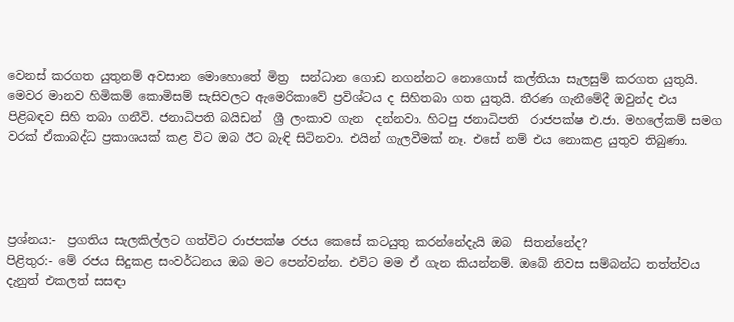වෙනස් කරගත යුතුනම් අවසාන මොහොතේ මිත්‍ර  සන්ධාන ගොඩ නගන්නට නොගොස් කල්තියා සැලසුම් කරගත යුතුයි. මෙවර මානව හිමිකම් කොමිසම් සැසිවලට ඇමෙරිකාවේ ප්‍රවිශ්ටය ද සිහිතබා ගත යුතුයි. තීරණ ගැනීමේදී ඔවුන්ද එය පිළිබඳව සිහි තබා ගනීවි. ජනාධිපති බයිඩන්  ශ්‍රී ලංකාව ගැන  දන්නවා. හිටපු ජනාධිපති  රාජපක්ෂ එ.ජා. මහලේකම් සමග වරක් ඒකාබද්ධ ප්‍රකාශයක් කළ විට ඔබ ඊට බැඳි සිටිනවා. එයින් ගැලවීමක් නෑ. එසේ නම් එය නොකළ යුතුව තිබුණා.




ප්‍රශ්නය:-  ප්‍රගතිය සැලකිල්ලට ගත්විට රාජපක්ෂ රජය කෙසේ කටයුතු කරන්නේදැයි ඔබ  සිතන්නේද?
පිළිතුර:- මේ රජය සිදුකළ සංවර්ධනය ඔබ මට පෙන්වන්න. එවිට මම ඒ ගැන කියන්නම්. ඔබේ නිවස සම්බන්ධ තත්ත්වය දැනුත් එකලත් සසඳා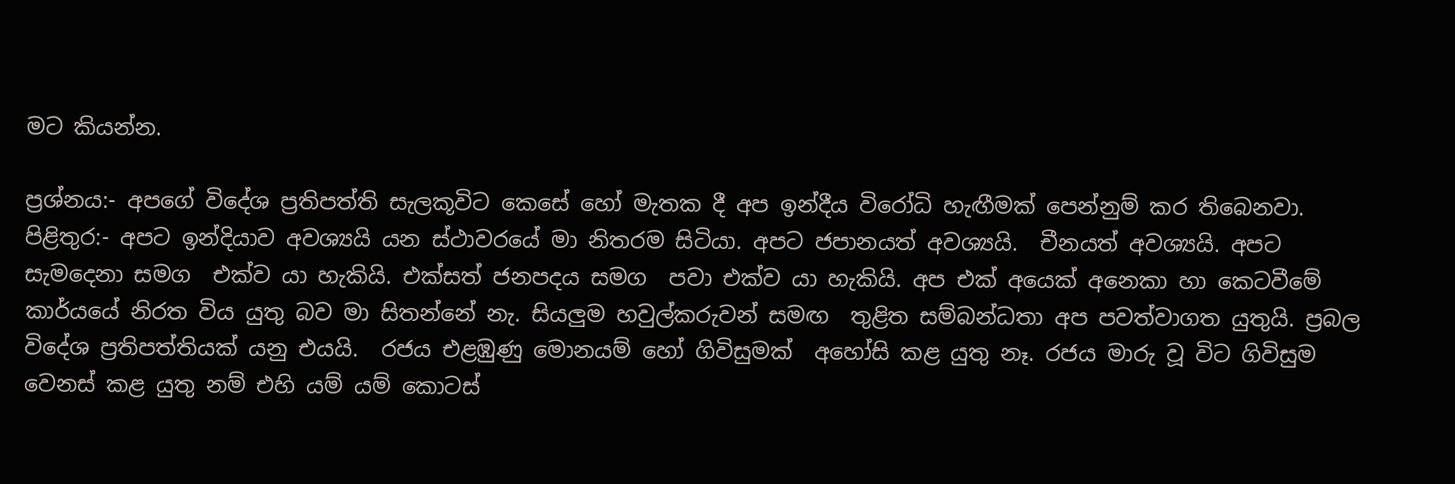මට කියන්න.

ප්‍රශ්නය:- අපගේ විදේශ ප්‍රතිපත්ති සැලකූවිට කෙසේ හෝ මැතක දී අප ඉන්දීය විරෝධි හැඟීමක් පෙන්නුම් කර තිබෙනවා.
පිළිතුර:- අපට ඉන්දියාව අවශ්‍යයි යන ස්ථාවරයේ මා නිතරම සිටියා. අපට ජපානයත් අවශ්‍යයි.  චීනයත් අවශ්‍යයි. අපට සැමදෙනා සමග  එක්ව යා හැකියි. එක්සත් ජනපදය සමග  පවා එක්ව යා හැකියි. අප එක් අයෙක් අනෙකා හා කෙටවීමේ කාර්යයේ නිරත විය යුතු බව මා සිතන්නේ නැ. සියලුම හවුල්කරුවන් සමඟ  තුළිත සම්බන්ධතා අප පවත්වාගත යුතුයි. ප්‍රබල විදේශ ප්‍රතිපත්තියක් යනු එයයි.  රජය එළඹුණු මොනයම් හෝ ගිවිසුමක්  අහෝසි කළ යුතු නෑ. රජය මාරු වූ විට ගිවිසුම වෙනස් කළ යුතු නම් එහි යම් යම් කොටස්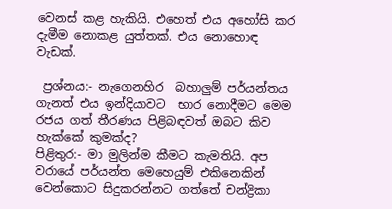වෙනස් කළ හැකියි. එහෙත් එය අහෝසි කර දැමීම නොකළ යුත්තක්. එය නොහොඳ වැඩක්.

 ප්‍රශ්නය:- නැගෙනහිර  බහාලුම් පර්යන්තය ගැනත් එය ඉන්දියාවට  භාර නොදීමට මෙම රජය ගත් තීරණය පිළිබඳවත් ඔබට කිව හැක්කේ කුමක්ද?
පිළිතුර:- මා මුලින්ම කීමට කැමතියි. අප වරායේ පර්යන්ත මෙහෙයුම් එකිනෙකින් වෙන්කොට සිදුකරන්නට ගත්තේ චන්ද්‍රිකා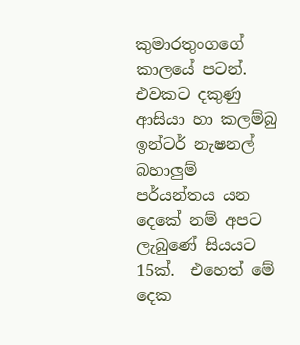කුමාරතුංගගේ කාලයේ පටන්. එවකට දකුණු ආසියා හා කලම්බු ඉන්ටර් නැෂනල් බහාලුම් පර්යන්තය යන දෙකේ නම් අපට ලැබුණේ සියයට 15ක්.  එහෙත් මේ දෙක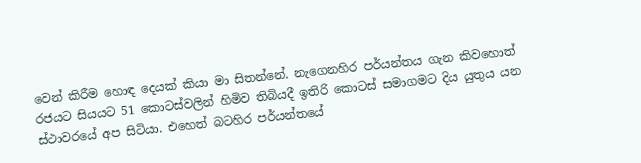වෙන් කිරීම හොඳ දෙයක් කියා මා සිතන්නේ. නැගෙනහිර පර්යන්තය ගැන කිවහොත් රජයට සියයට 51 කොටස්වලින් හිමිව තිබියදී ඉතිරි කොටස් සමාගමට දිය යුතුය යන ස්ථාවරයේ අප සිටියා. එහෙත් බටහිර පර්යන්තයේ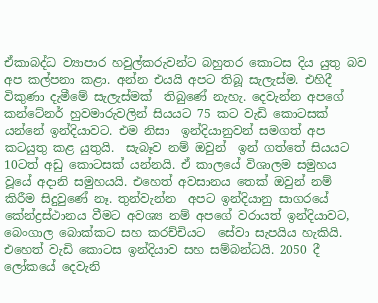ඒකාබද්ධ ව්‍යාපාර හවුල්කරුවන්ට බහුතර කොටස දිය යුතු බව අප කල්පනා කළා. අන්න එයයි අපට තිබූ සැලැස්ම. එහිදී විකුණා දැමීමේ සැලැස්මක්  තිබුණේ නැහැ. දෙවැන්න අපගේ කන්ටේනර් හුවමාරුවලින් සියයට 75 කට වැඩි කොටසක් යන්නේ ඉන්දියාවට. එම නිසා  ඉන්දියානුවන් සමගත් අප කටයුතු කළ යුතුයි.  සැබෑව නම් ඔවුන්  ඉන් ගත්තේ සියයට 10ටත් අඩු කොටසක් යන්නයි. ඒ කාලයේ විශාලම සමුහය වූයේ අදානි සමුහයයි. එහෙත් අවසානය තෙක් ඔවුන් නම් කිරීම සිදුවුණේ නෑ. තුන්වැන්න  අපට ඉන්දියානු සාගරයේ කේන්ද්‍රස්ථානය වීමට අවශ්‍ය නම් අපගේ වරායත් ඉන්දියාවට, බෙංගාල බොක්කට සහ කරච්චියට  සේවා සැපයිය හැකියි. එහෙත් වැඩි කොටස ඉන්දියාව සහ සම්බන්ධයි. 2050 දී ලෝකයේ දෙවැනි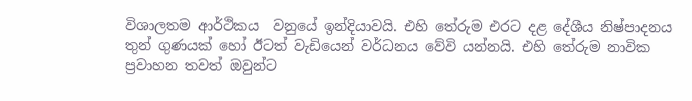විශාලතම ආර්ථිකය  වනුයේ ඉන්දියාවයි. එහි තේරුම එරට දළ දේශීය නිෂ්පාදනය තුන් ගුණයක් හෝ ඊටත් වැඩියෙන් වර්ධනය වේවි යන්නයි. එහි තේරුම නාවික ප්‍රවාහන තවත් ඔවුන්ට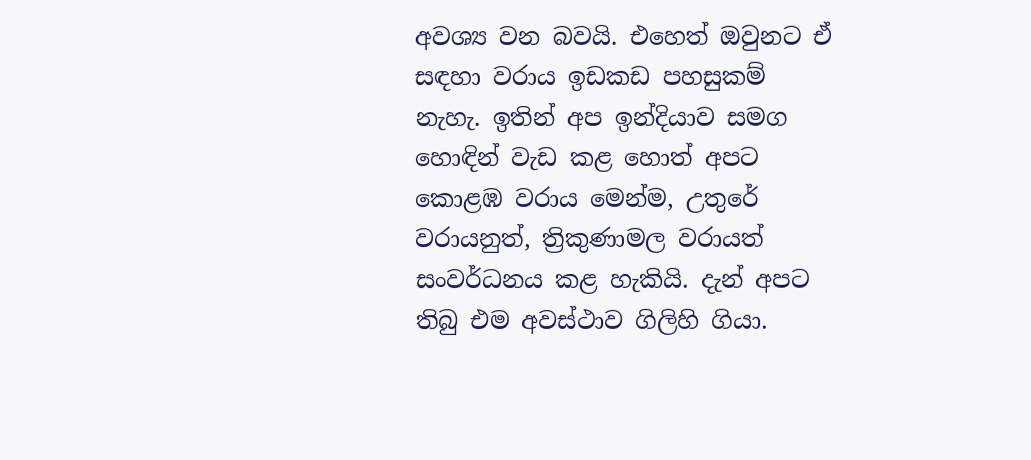අවශ්‍ය වන බවයි. එහෙත් ඔවුනට ඒ සඳහා වරාය ඉඩකඩ පහසුකම් නැහැ. ඉතින් අප ඉන්දියාව සමග හොඳින් වැඩ කළ හොත් අපට කොළඹ වරාය මෙන්ම, උතුරේ වරායනුත්, ත්‍රිකුණාමල වරායත් සංවර්ධනය කළ හැකියි. දැන් අපට තිබු එම අවස්ථාව ගිලිහි ගියා.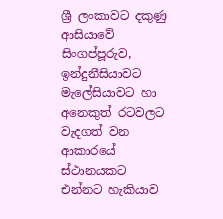ශ්‍රී ලංකාවට දකුණු ආසියාවේ සිංගප්පූරුව, ඉන්දුනීසියාවට මැලේසියාවට හා අනෙකුත් රටවලට වැදගත් වන ආකාරයේ ස්ථානයකට එන්නට හැකියාව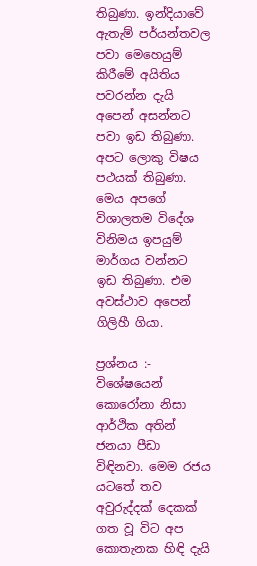තිබුණා. ඉන්දියාවේ ඇතැම් පර්යන්තවල පවා මෙහෙයුම් කිරීමේ අයිතිය පවරන්න දැයි අපෙන් අසන්නට පවා ඉඩ තිබුණා. අපට ලොකු විෂය පථයක් තිබුණා. මෙය අපගේ විශාලතම විදේශ විනිමය ඉපයුම් මාර්ගය වන්නට ඉඩ තිබුණා. එම අවස්ථාව අපෙන් ගිලිහී ගියා.

ප්‍රශ්නය :- විශේෂයෙන් කොරෝනා නිසා ආර්ථික අතින් ජනයා පීඩා විඳිනවා. මෙම රජය යටතේ තව අවුරුද්දක් දෙකක් ගත වූ විට අප කොතැනක හිඳි දැයි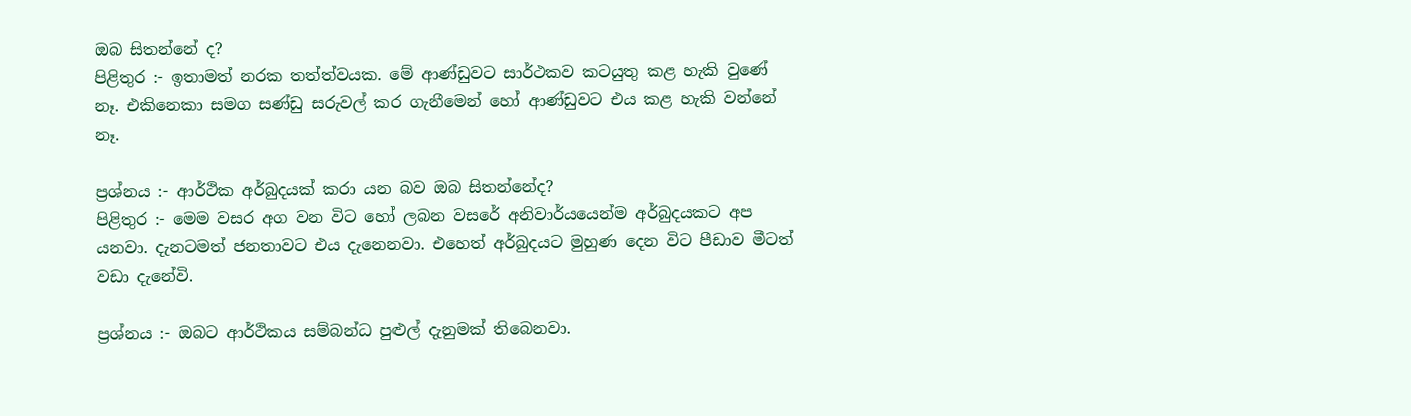ඔබ සිතන්නේ ද?
පිළිතුර :- ඉතාමත් නරක තත්ත්වයක. මේ ආණ්ඩුවට සාර්ථකව කටයුතු කළ හැකි වුණේ නෑ. එකිනෙකා සමග සණ්ඩු සරුවල් කර ගැනීමෙන් හෝ ආණ්ඩුවට එය කළ හැකි වන්නේ නෑ.

ප්‍රශ්නය :- ආර්ථික අර්බුදයක් කරා යන බව ඔබ සිතන්නේද?
පිළිතුර :- මෙම වසර අග වන විට හෝ ලබන වසරේ අනිවාර්යයෙන්ම අර්බුදයකට අප යනවා. දැනටමත් ජනතාවට එය දැනෙනවා. එහෙත් අර්බුදයට මුහුණ දෙන විට පීඩාව මීටත් වඩා දැනේවි.

ප්‍රශ්නය :- ඔබට ආර්ථිකය සම්බන්ධ පුළුල් දැනුමක් තිබෙනවා.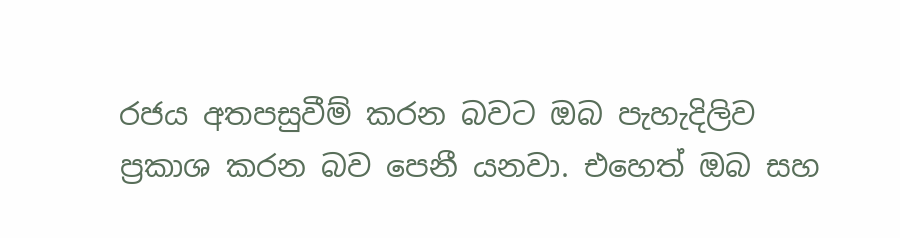රජය අතපසුවීම් කරන බවට ඔබ පැහැදිලිව ප්‍රකාශ කරන බව පෙනී යනවා. එහෙත් ඔබ සහ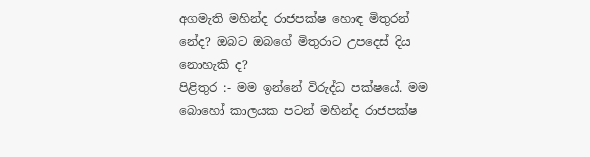අගමැති මහින්ද රාජපක්ෂ හොඳ මිතුරන් නේද? ඔබට ඔබගේ මිතුරාට උපදෙස් දිය නොහැකි ද?
පිළිතුර :- මම ඉන්නේ විරුද්ධ පක්ෂයේ. මම බොහෝ කාලයක පටන් මහින්ද රාජපක්ෂ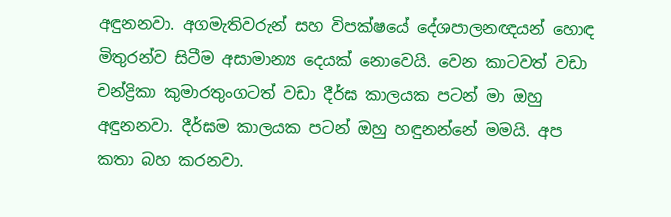අඳුනනවා. අගමැතිවරුන් සහ විපක්ෂයේ දේශපාලනඥයන් හොඳ මිතුරන්ව සිටීම අසාමාන්‍ය දෙයක් නොවෙයි. වෙන කාටවත් වඩා චන්ද්‍රිකා කුමාරතුංගටත් වඩා දීර්ඝ කාලයක පටන් මා ඔහු අඳුනනවා. දීර්ඝම කාලයක පටන් ඔහු හඳුනන්නේ මමයි. අප කතා බහ කරනවා.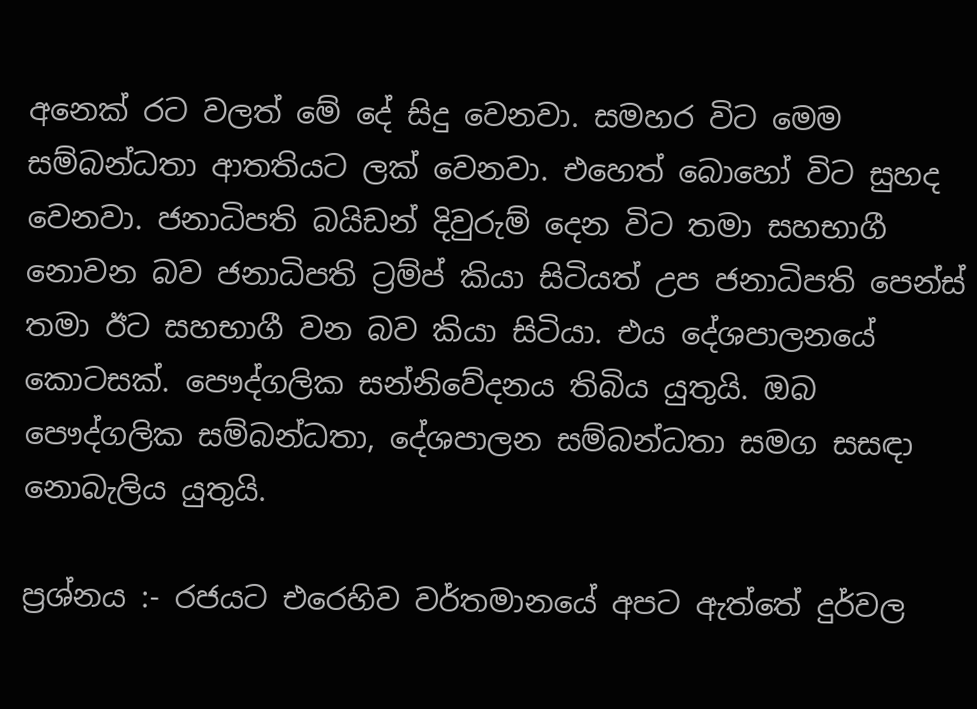අනෙක් රට වලත් මේ දේ සිදු වෙනවා. සමහර විට මෙම සම්බන්ධතා ආතතියට ලක් වෙනවා. එහෙත් බොහෝ විට සුහද වෙනවා. ජනාධිපති බයිඩන් දිවුරුම් දෙන විට තමා සහභාගී නොවන බව ජනාධිපති ට්‍රම්ප් කියා සිටියත් උප ජනාධිපති පෙන්ස් තමා ඊට සහභාගී වන බව කියා සිටියා. එය දේශපාලනයේ කොටසක්. පෞද්ගලික සන්නිවේදනය තිබිය යුතුයි. ඔබ පෞද්ගලික සම්බන්ධතා, දේශපාලන සම්බන්ධතා සමග සසඳා නොබැලිය යුතුයි.

ප්‍රශ්නය :- රජයට එරෙහිව වර්තමානයේ අපට ඇත්තේ දුර්වල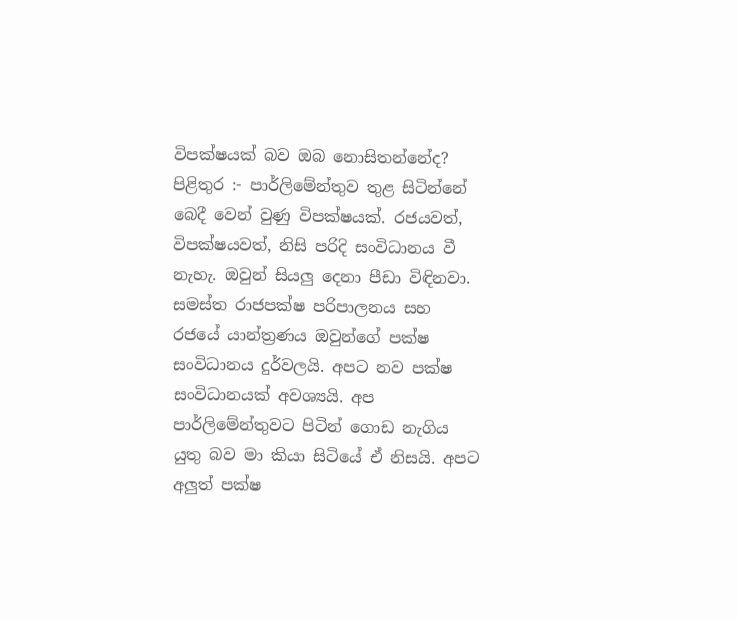විපක්ෂයක් බව ඔබ නොසිතන්නේද?
පිළිතුර :- පාර්ලිමේන්තුව තුළ සිටින්නේ බෙදී වෙන් වුණු විපක්ෂයක්. රජයවත්, විපක්ෂයවත්, නිසි පරිදි සංවිධානය වී නැහැ. ඔවුන් සියලු දෙනා පීඩා විඳිනවා. සමස්ත රාජපක්ෂ පරිපාලනය සහ රජයේ යාන්ත්‍රණය ඔවුන්ගේ පක්ෂ සංවිධානය දුර්වලයි. අපට නව පක්ෂ සංවිධානයක් අවශ්‍යයි. අප පාර්ලිමේන්තුවට පිටින් ගොඩ නැගිය යුතු බව මා කියා සිටියේ ඒ නිසයි. අපට අලුත් පක්ෂ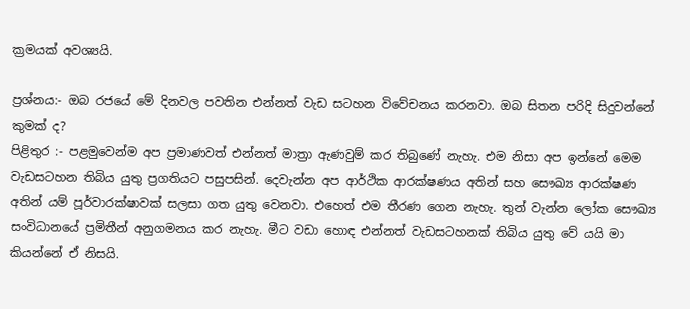ක්‍රමයක් අවශ්‍යයි.

ප්‍රශ්නය:- ඔබ රජයේ මේ දිනවල පවතින එන්නත් වැඩ සටහන විවේචනය කරනවා. ඔබ සිතන පරිදි සිදුවන්නේ කුමක් ද?
පිළිතුර :- පළමුවෙන්ම අප ප්‍රමාණවත් එන්නත් මාත්‍රා ඇණවුම් කර තිබුණේ නැහැ. එම නිසා අප ඉන්නේ මෙම වැඩසටහන තිබිය යුතු ප්‍රගතියට පසුපසින්. දෙවැන්න අප ආර්ථික ආරක්ෂණය අතින් සහ සෞඛ්‍ය ආරක්ෂණ අතින් යම් පූර්වාරක්ෂාවක් සලසා ගත යුතු වෙනවා. එහෙත් එම තීරණ ගෙන නැහැ. තුන් වැන්න ලෝක සෞඛ්‍ය සංවිධානයේ ප්‍රමිතීන් අනුගමනය කර නැහැ. මීට වඩා හොඳ එන්නත් වැඩසටහනක් තිබිය යුතු වේ යයි මා කියන්නේ ඒ නිසයි.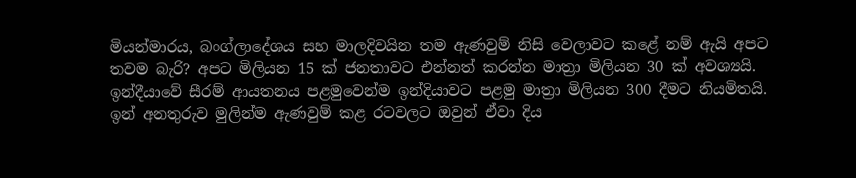මියන්මාරය, බංග්ලාදේශය සහ මාලදිවයින තම ඇණවුම් නිසි වෙලාවට කළේ නම් ඇයි අපට තවම බැරි? අපට මිලියන 15 ක් ජනතාවට එන්නත් කරන්න මාත්‍රා මිලියන 30 ක් අවශ්‍යයි. ඉන්දීයාවේ සීරම් ආයතනය පළමුවෙන්ම ඉන්දියාවට පළමු මාත්‍රා මිලියන 300 දීමට නියමිතයි. ඉන් අනතුරුව මුලින්ම ඇණවුම් කළ රටවලට ඔවුන් ඒවා දිය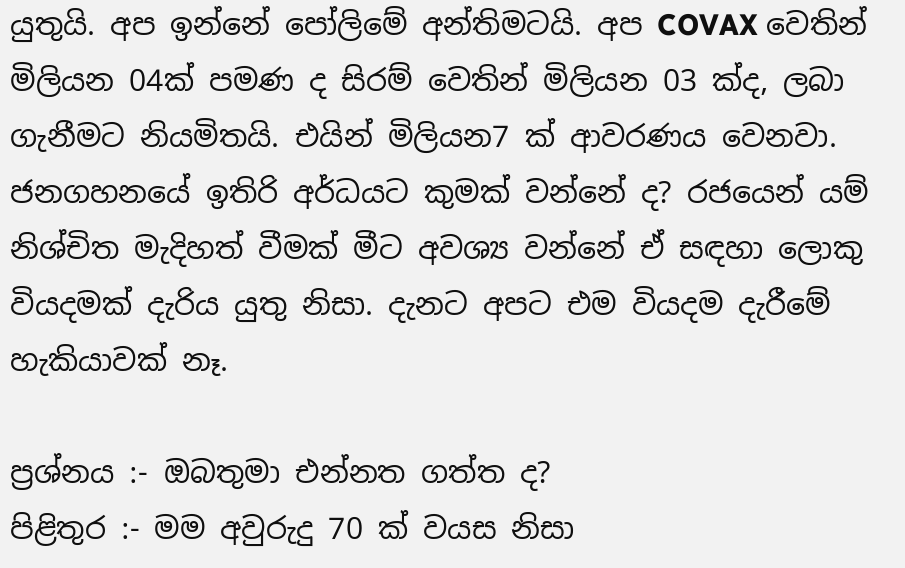යුතුයි. අප ඉන්නේ පෝලිමේ අන්තිමටයි. අප COVAX වෙතින් මිලියන 04ක් පමණ ද සිරම් වෙතින් මිලියන 03 ක්ද, ලබා ගැනීමට නියමිතයි. එයින් මිලියන7 ක් ආවරණය වෙනවා. ජනගහනයේ ඉතිරි අර්ධයට කුමක් වන්නේ ද? රජයෙන් යම් නිශ්චිත මැදිහත් වීමක් මීට අවශ්‍ය වන්නේ ඒ සඳහා ලොකු වියදමක් දැරිය යුතු නිසා. දැනට අපට එම වියදම දැරීමේ හැකියාවක් නෑ.

ප්‍රශ්නය :- ඔබතුමා එන්නත ගත්ත ද?
පිළිතුර :- මම අවුරුදු 70 ක් වයස නිසා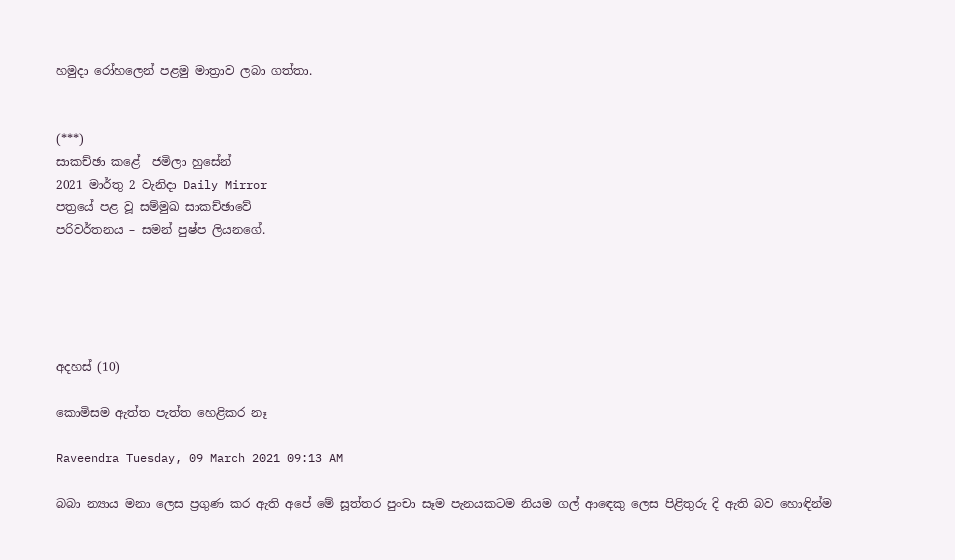හමුදා රෝහලෙන් පළමු මාත්‍රාව ලබා ගත්තා.


(***)
සාකච්ඡා කළේ  ජමිලා හුසේන්
2021 මාර්තු 2 වැනිදා Daily Mirror
පත්‍රයේ පළ වූ සම්මුඛ සාකච්ඡාවේ
පරිවර්තනය – සමන් පුෂ්ප ලියනගේ.





අදහස් (10)

කොමිසම ඇත්ත පැත්ත හෙළිකර නෑ

Raveendra Tuesday, 09 March 2021 09:13 AM

බබා න්‍යාය මනා ලෙස ප්‍රගුණ කර ඇති අපේ මේ සූත්තර පුංචා සෑම පැනයකටම නියම ගල් ආඳෙකු ලෙස පිළිතුරු දි ඇති බව හොඳින්ම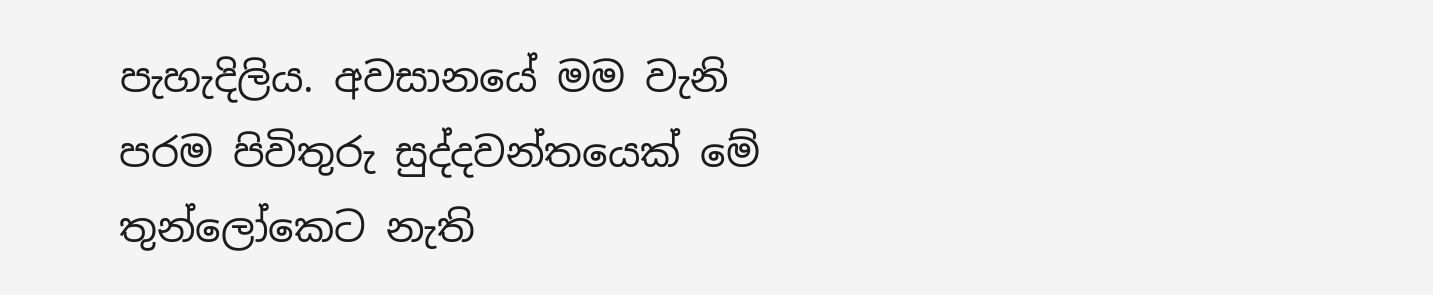පැහැදිලිය. අවසානයේ මම වැනි පරම පිවිතුරු සුද්දවන්තයෙක් මේ තුන්ලෝකෙට නැති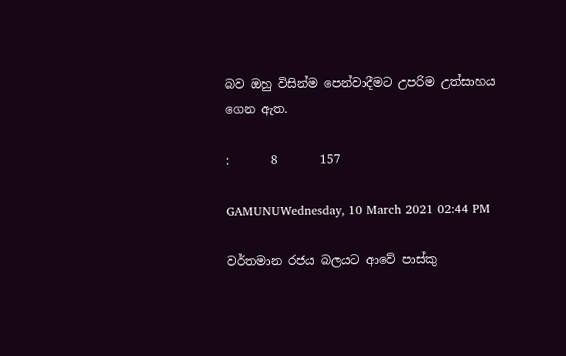බව ඔහු විසින්ම පෙන්වාදීමට උපරිම උත්සාහය ගෙන ඇත.

:       8       157

GAMUNUWednesday, 10 March 2021 02:44 PM

වර්තමාන රජය බලයට ආවේ පාස්කු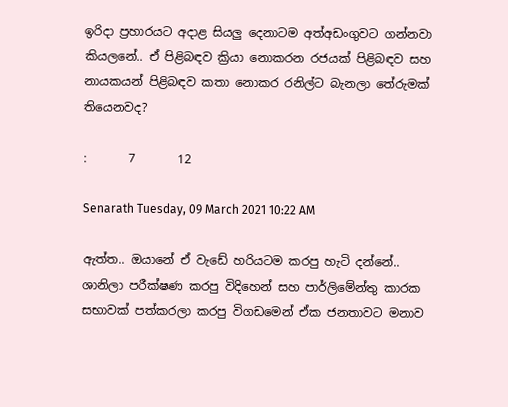ඉරිදා ප්‍රහාරයට අදාළ සියලු දෙනාටම අත්අඩංගුවට ගන්නවා කියලනේ.. ඒ පිළිබඳව ක්‍රියා නොකරන රජයක් පිළිබඳව සහ නායකයන් පිළිබඳව කතා නොකර රනිල්ට බැනලා තේරුමක් තියෙනවද?

:       7       12

Senarath Tuesday, 09 March 2021 10:22 AM

ඇත්ත.. ඔයානේ ඒ වැඩේ හරියටම කරපු හැටි දන්නේ.. ශානිලා පරීක්ෂණ කරපු විදිහෙන් සහ පාර්ලිමේන්තු කාරක සභාවක් පත්කරලා කරපු විගඩමෙන් ඒක ජනතාවට මනාව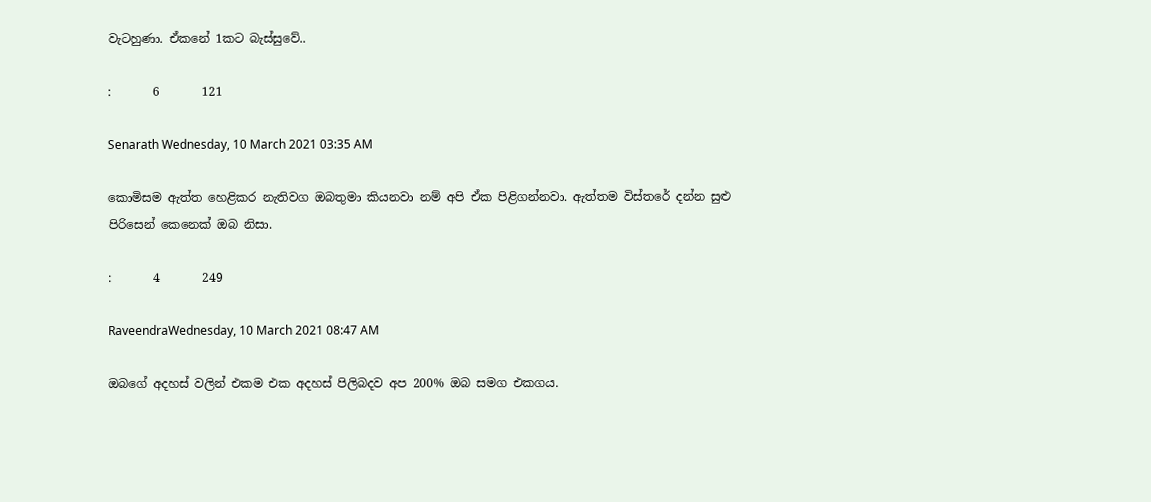වැටහුණා. ඒකනේ 1කට බැස්සුවේ..

:       6       121

Senarath Wednesday, 10 March 2021 03:35 AM

කොමිසම ඇත්ත හෙළිකර නැතිවග ඔබතුමා කියනවා නම් අපි ඒක පිළිගන්නවා. ඇත්තම විස්තරේ දන්න සුළු පිරිසෙන් කෙනෙක් ඔබ නිසා.

:       4       249

RaveendraWednesday, 10 March 2021 08:47 AM

ඔබගේ අදහස් වලින් එකම එක අදහස් පිලිබදව අප 200% ඔබ සමග එකගය.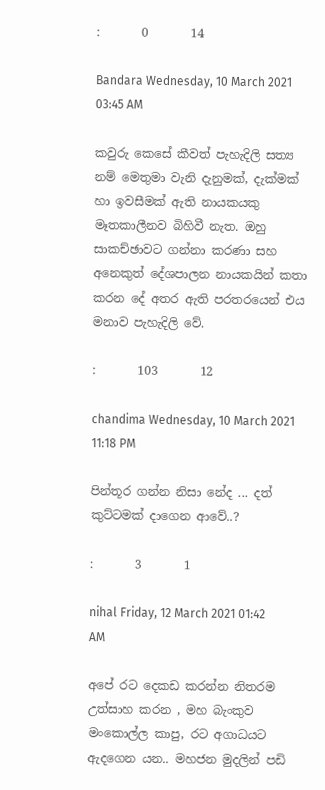:       0       14

Bandara Wednesday, 10 March 2021 03:45 AM

කවුරු කෙසේ කීවත් පැහැදිලි සත්‍ය නම් මෙතුමා වැනි දැනුමක්, දැක්මක් හා ඉවසීමක් ඇති නායකයකු මෑතකාලීනව බිහිවී නැත. ඔහු සාකච්ඡාවට ගන්නා කරණා සහ අනෙකුත් දේශපාලන නායකයින් කතා කරන දේ අතර ඇති පරතරයෙන් එය මනාව පැහැදිලි වේ.

:       103       12

chandima Wednesday, 10 March 2021 11:18 PM

පින්තූර ගන්න නිසා නේද ... දත් කුට්ටමක් දාගෙන ආවේ..?

:       3       1

nihal Friday, 12 March 2021 01:42 AM

අපේ රට දෙකඩ කරන්න නිතරම උත්සාහ කරන , මහ බැංකුව මංකොල්ල කාපු, රට අගාධයට ඇදගෙන යන.. මහජන මුදලින් පඩි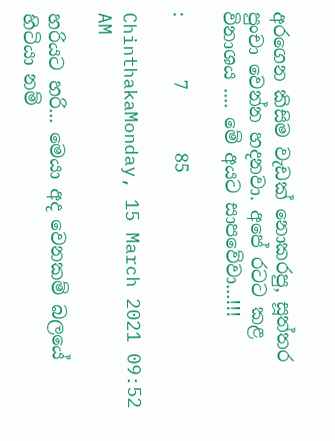අරගෙන කිසිම වැඩක් නොකරපු, සූත්තර පුංචා වෙන්න හදනවා. අපේ රටට කළ විනාශය .... මේ අයට සාපවේවා...!!!

:       7       85

ChinthakaMonday, 15 March 2021 09:52 AM

හරියට හරි... මෙයා අද වෙනකම් බලයේ හිටියා නම්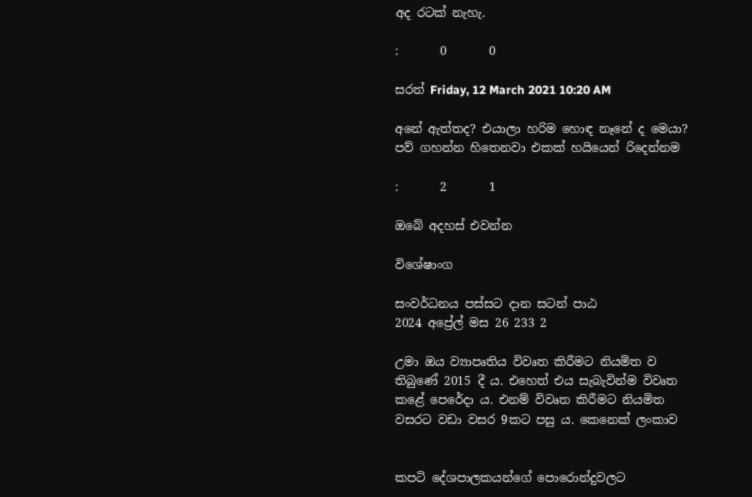අද රටක් නැහැ.

:       0       0

සරත් Friday, 12 March 2021 10:20 AM

අනේ ඇත්තද? එයාලා හරිම හොඳ නෑනේ ද මෙයා? පව් ගහන්න හිතෙනවා එකක් හයියෙන් රිදෙන්නම

:       2       1

ඔබේ අදහස් එවන්න

විශේෂාංග

සංවර්ධනය පස්සට දාන සටන් පාඨ
2024 අප්‍රේල් මස 26 233 2

උමා ඔය ව්‍යාපෘතිය විවෘත කිරීමට නියමිත ව තිබුණේ 2015 දී ය. එහෙත් එය සැබැවින්ම විවෘත කළේ පෙරේදා ය. එනම් විවෘත කිරීමට නියමිත වසරට වඩා වසර 9කට පසු ය. කෙනෙක් ලංකාව


කපටි දේශපාලකයන්ගේ පොරොන්දුවලට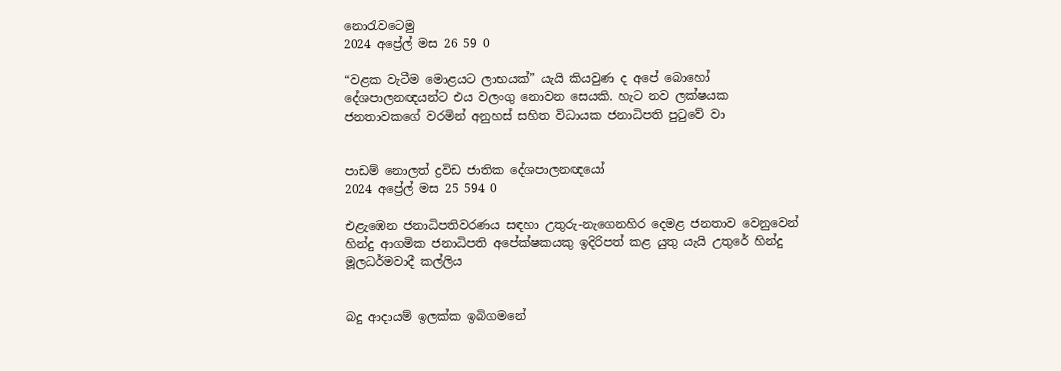නොරැවටෙමු
2024 අප්‍රේල් මස 26 59 0

“වළක වැටීම මොළයට ලාභයක්” යැයි කියවුණ ද අපේ බොහෝ දේශපාලනඥයන්ට එය වලංගු නොවන සෙයකි. හැට නව ලක්ෂයක ජනතාවකගේ වරමින් අනුහස් සහිත විධායක ජනාධිපති පුටුවේ වා


පාඩම් නොලත් ද්‍රවිඩ ජාතික දේශපාලනඥයෝ
2024 අප්‍රේල් මස 25 594 0

එළැඹෙන ජනාධිපතිවරණය සඳහා උතුරු-නැගෙනහිර දෙමළ ජනතාව වෙනුවෙන් හින්දු ආගමික ජනාධිපති අපේක්ෂකයකු ඉදිරිපත් කළ යුතු යැයි උතුරේ හින්දු මූලධර්මවාදී කල්ලිය


බදු ආදායම් ඉලක්ක ඉබිගමනේ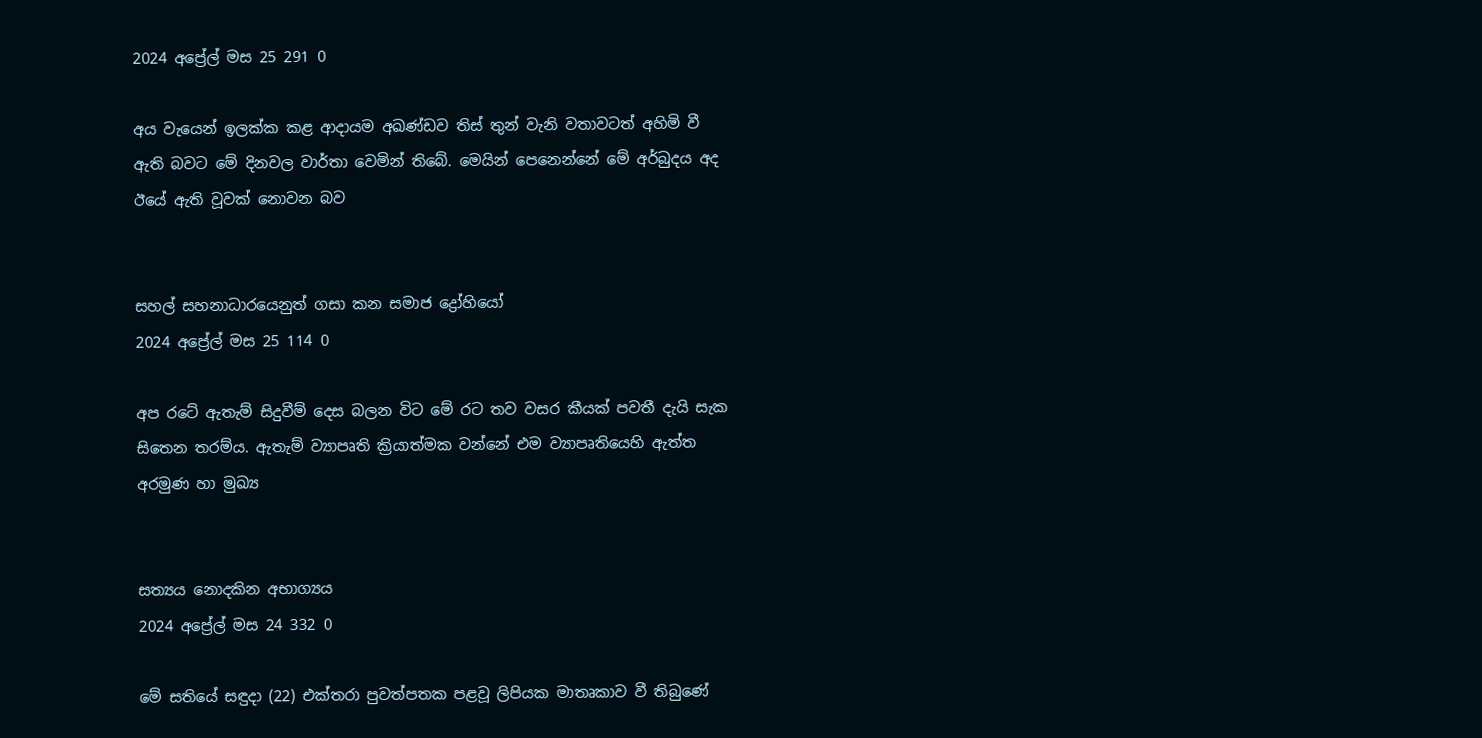2024 අප්‍රේල් මස 25 291 0

අය වැයෙන් ඉලක්ක කළ ආදායම අඛණ්ඩව තිස් තුන් වැනි වතාවටත් අහිමි වී ඇති බවට මේ දිනවල වාර්තා වෙමින් තිබේ. මෙයින් පෙනෙන්නේ මේ අර්බුදය අද ඊයේ ඇති වූවක් නොවන බව


සහල් සහනාධාරයෙනුත් ගසා කන සමාජ ද්‍රෝහියෝ
2024 අප්‍රේල් මස 25 114 0

අප රටේ ඇතැම් සිදුවීම් දෙස බලන විට මේ රට තව වසර කීයක් පවතී දැයි සැක සිතෙන තරම්ය. ඇතැම් ව්‍යාපෘති ක්‍රියාත්මක වන්නේ එම ව්‍යාපෘතියෙහි ඇත්ත අරමුණ හා මුඛ්‍ය


සත්‍යය නොදකින අභාග්‍යය
2024 අප්‍රේල් මස 24 332 0

මේ සතියේ සඳුදා (22) එක්තරා පුවත්පතක පළවූ ලිපියක මාතෘකාව වී තිබුණේ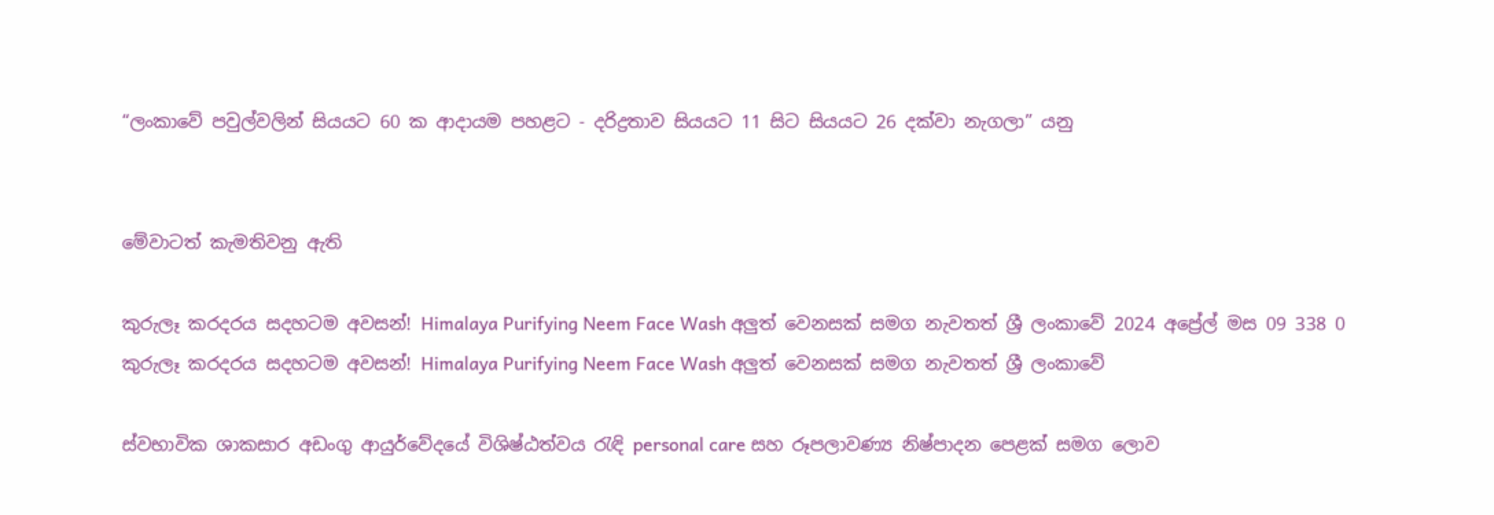“ලංකාවේ පවුල්වලින් සියයට 60 ක ආදායම පහළට - දරිද්‍රතාව සියයට 11 සිට සියයට 26 දක්වා නැගලා” යනු


මේවාටත් කැමතිවනු ඇති

කුරුලෑ කරදරය සදහටම අවසන්! Himalaya Purifying Neem Face Wash අලුත් වෙනසක් සමග නැවතත් ශ්‍රී ලංකාවේ 2024 අප්‍රේල් මස 09 338 0
කුරුලෑ කරදරය සදහටම අවසන්! Himalaya Purifying Neem Face Wash අලුත් වෙනසක් සමග නැවතත් ශ්‍රී ලංකාවේ

ස්වභාවික ශාකසාර අඩංගු ආයුර්වේදයේ විශිෂ්ඨත්වය රැඳි personal care සහ රූපලාවණ්‍ය නිෂ්පාදන පෙළක් සමග ලොව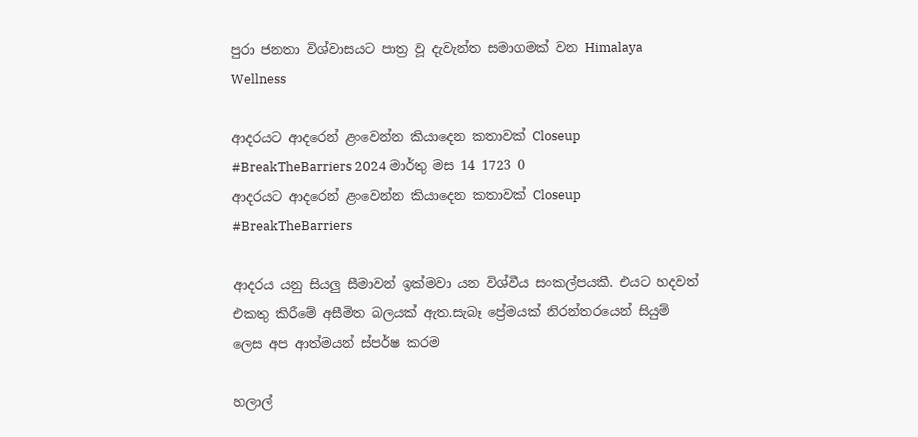පුරා ජනතා විශ්වාසයට පාත්‍ර වූ දැවැන්ත සමාගමක් වන Himalaya Wellness

ආදරයට ආදරෙන් ළංවෙන්න කියාදෙන කතාවක් Closeup #BreakTheBarriers 2024 මාර්තු මස 14 1723 0
ආදරයට ආදරෙන් ළංවෙන්න කියාදෙන කතාවක් Closeup #BreakTheBarriers

ආදරය යනු සියලු සීමාවන් ඉක්මවා යන විශ්වීය සංකල්පයකී. එයට හදවත් එකතු කිරීමේ අසීමිත බලයක් ඇත.සැබෑ ප්‍රේමයක් නිරන්තරයෙන් සියුම් ලෙස අප ආත්මයන් ස්පර්ෂ කරම

හලාල්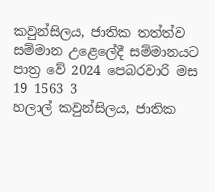කවුන්සිලය, ජාතික තත්ත්ව සම්මාන උළෙලේදී සම්මානයට පාත්‍ර වේ 2024 පෙබරවාරි මස 19 1563 3
හලාල් කවුන්සිලය, ජාතික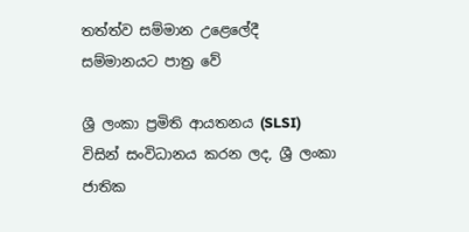තත්ත්ව සම්මාන උළෙලේදී සම්මානයට පාත්‍ර වේ

ශ්‍රී ලංකා ප්‍රමිති ආයතනය (SLSI) විසින් සංවිධානය කරන ලද, ශ්‍රී ලංකා ජාතික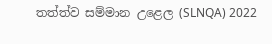තත්ත්ව සම්මාන උළෙල (SLNQA) 2022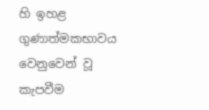හි ඉහළ ගුණාත්මකභාවය වෙනුවෙන් වූ කැපවීම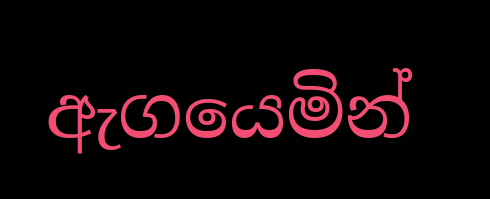ඇගයෙමින්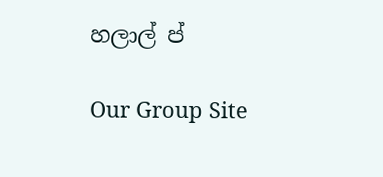හලාල් ප්

Our Group Site